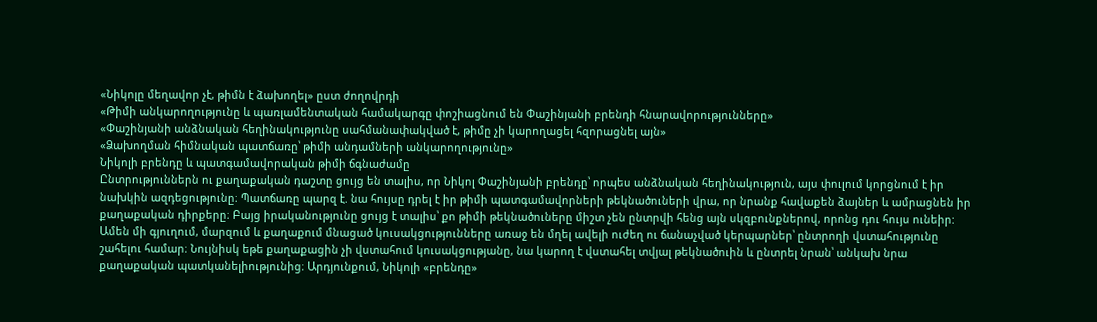«Նիկոլը մեղավոր չէ, թիմն է ձախողել» ըստ ժողովրդի
«Թիմի անկարողությունը և պառլամենտական համակարգը փոշիացնում են Փաշինյանի բրենդի հնարավորությունները»
«Փաշինյանի անձնական հեղինակությունը սահմանափակված է, թիմը չի կարողացել հզորացնել այն»
«Ձախողման հիմնական պատճառը՝ թիմի անդամների անկարողությունը»
Նիկոլի բրենդը և պատգամավորական թիմի ճգնաժամը
Ընտրություններն ու քաղաքական դաշտը ցույց են տալիս, որ Նիկոլ Փաշինյանի բրենդը՝ որպես անձնական հեղինակություն, այս փուլում կորցնում է իր նախկին ազդեցությունը։ Պատճառը պարզ է. նա հույսը դրել է իր թիմի պատգամավորների թեկնածուների վրա, որ նրանք հավաքեն ձայներ և ամրացնեն իր քաղաքական դիրքերը։ Բայց իրականությունը ցույց է տալիս՝ քո թիմի թեկնածուները միշտ չեն ընտրվի հենց այն սկզբունքներով, որոնց դու հույս ունեիր:
Ամեն մի գյուղում, մարզում և քաղաքում մնացած կուսակցությունները առաջ են մղել ավելի ուժեղ ու ճանաչված կերպարներ՝ ընտրողի վստահությունը շահելու համար։ Նույնիսկ եթե քաղաքացին չի վստահում կուսակցությանը, նա կարող է վստահել տվյալ թեկնածուին և ընտրել նրան՝ անկախ նրա քաղաքական պատկանելիությունից։ Արդյունքում, Նիկոլի «բրենդը»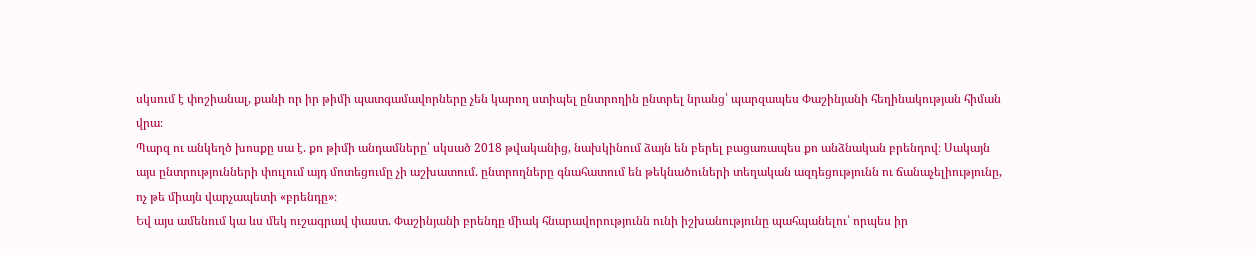սկսում է փոշիանալ, քանի որ իր թիմի պատգամավորները չեն կարող ստիպել ընտրողին ընտրել նրանց՝ պարզապես Փաշինյանի հեղինակության հիման վրա։
Պարզ ու անկեղծ խոսքը սա է. քո թիմի անդամները՝ սկսած 2018 թվականից, նախկինում ձայն են բերել բացառապես քո անձնական բրենդով։ Սակայն այս ընտրությունների փուլում այդ մոտեցումը չի աշխատում. ընտրողները գնահատում են թեկնածուների տեղական ազդեցությունն ու ճանաչելիությունը, ոչ թե միայն վարչապետի «բրենդը»։
Եվ այս ամենում կա ևս մեկ ուշագրավ փաստ. Փաշինյանի բրենդը միակ հնարավորությունն ունի իշխանությունը պահպանելու՝ որպես իր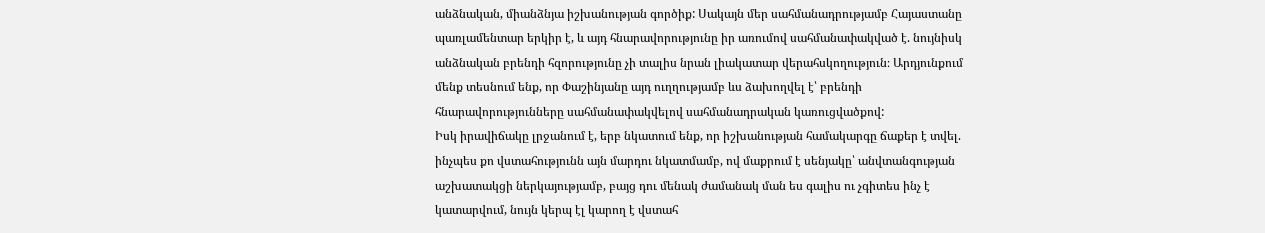անձնական, միանձնյա իշխանության գործիք: Սակայն մեր սահմանադրությամբ Հայաստանը պառլամենտար երկիր է, և այդ հնարավորությունը իր առումով սահմանափակված է. նույնիսկ անձնական բրենդի հզորությունը չի տալիս նրան լիակատար վերահսկողություն։ Արդյունքում մենք տեսնում ենք, որ Փաշինյանը այդ ուղղությամբ ևս ձախողվել է՝ բրենդի հնարավորությունները սահմանափակվելով սահմանադրական կառուցվածքով:
Իսկ իրավիճակը լրջանում է, երբ նկատում ենք, որ իշխանության համակարգը ճաքեր է տվել. ինչպես քո վստահությունն այն մարդու նկատմամբ, ով մաքրում է սենյակը՝ անվտանգության աշխատակցի ներկայությամբ, բայց դու մենակ ժամանակ ման ես գալիս ու չգիտես ինչ է կատարվում, նույն կերպ էլ կարող է վստահ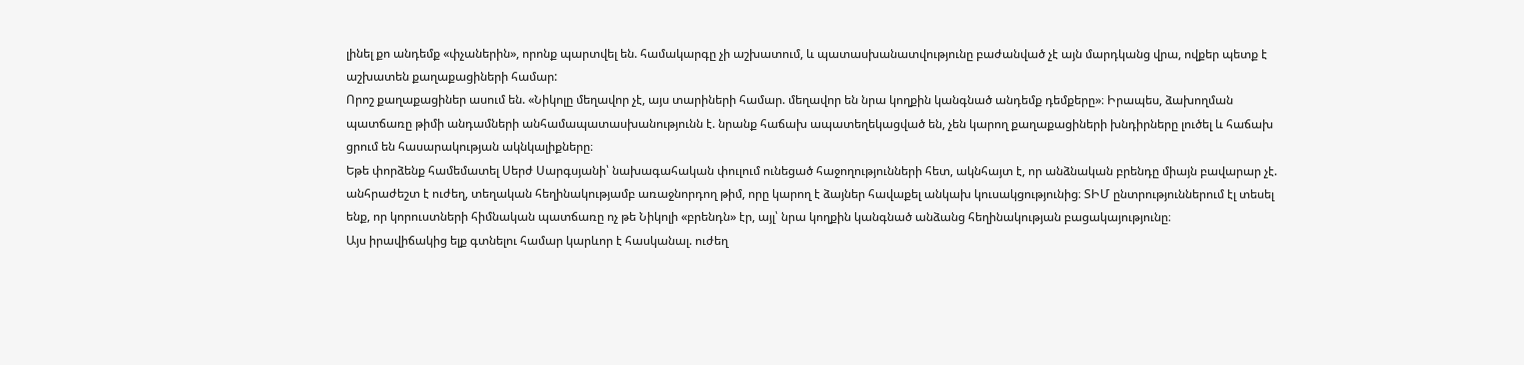լինել քո անդեմք «փչաներին», որոնք պարտվել են. համակարգը չի աշխատում, և պատասխանատվությունը բաժանված չէ այն մարդկանց վրա, ովքեր պետք է աշխատեն քաղաքացիների համար:
Որոշ քաղաքացիներ ասում են. «Նիկոլը մեղավոր չէ, այս տարիների համար. մեղավոր են նրա կողքին կանգնած անդեմք դեմքերը»։ Իրապես, ձախողման պատճառը թիմի անդամների անհամապատասխանությունն է. նրանք հաճախ ապատեղեկացված են, չեն կարող քաղաքացիների խնդիրները լուծել և հաճախ ցրում են հասարակության ակնկալիքները։
Եթե փորձենք համեմատել Սերժ Սարգսյանի՝ նախագահական փուլում ունեցած հաջողությունների հետ, ակնհայտ է, որ անձնական բրենդը միայն բավարար չէ. անհրաժեշտ է ուժեղ, տեղական հեղինակությամբ առաջնորդող թիմ, որը կարող է ձայներ հավաքել անկախ կուսակցությունից։ ՏԻՄ ընտրություններում էլ տեսել ենք, որ կորուստների հիմնական պատճառը ոչ թե Նիկոլի «բրենդն» էր, այլ՝ նրա կողքին կանգնած անձանց հեղինակության բացակայությունը։
Այս իրավիճակից ելք գտնելու համար կարևոր է հասկանալ. ուժեղ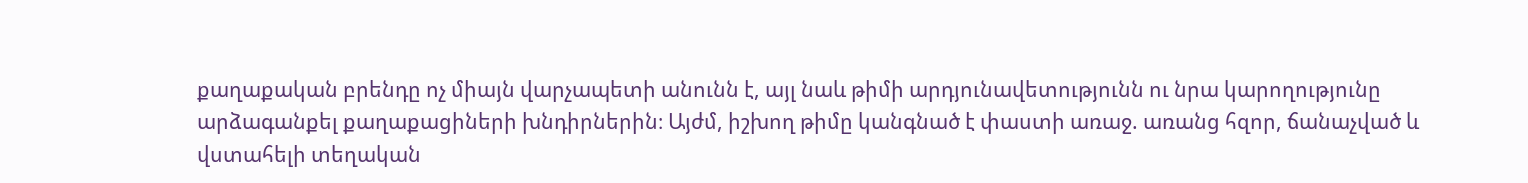քաղաքական բրենդը ոչ միայն վարչապետի անունն է, այլ նաև թիմի արդյունավետությունն ու նրա կարողությունը արձագանքել քաղաքացիների խնդիրներին։ Այժմ, իշխող թիմը կանգնած է փաստի առաջ. առանց հզոր, ճանաչված և վստահելի տեղական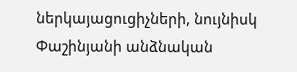ներկայացուցիչների, նույնիսկ Փաշինյանի անձնական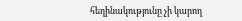հեղինակությունը չի կարող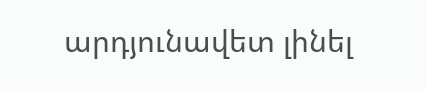արդյունավետ լինել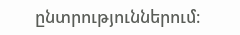ընտրություններում։